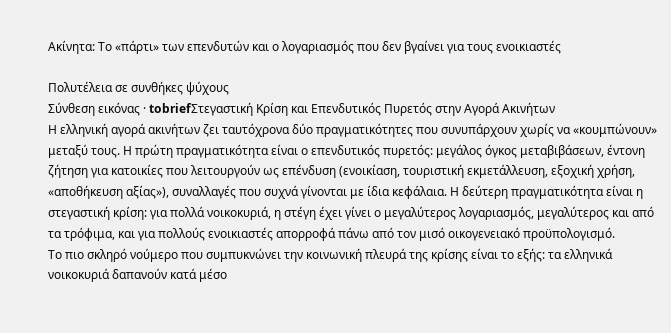Ακίνητα: Το «πάρτι» των επενδυτών και ο λογαριασμός που δεν βγαίνει για τους ενοικιαστές

Πολυτέλεια σε συνθήκες ψύχους
Σύνθεση εικόνας · tobriefΣτεγαστική Κρίση και Επενδυτικός Πυρετός στην Αγορά Ακινήτων
Η ελληνική αγορά ακινήτων ζει ταυτόχρονα δύο πραγματικότητες που συνυπάρχουν χωρίς να «κουμπώνουν» μεταξύ τους. Η πρώτη πραγματικότητα είναι ο επενδυτικός πυρετός: μεγάλος όγκος μεταβιβάσεων, έντονη ζήτηση για κατοικίες που λειτουργούν ως επένδυση (ενοικίαση, τουριστική εκμετάλλευση, εξοχική χρήση, «αποθήκευση αξίας»), συναλλαγές που συχνά γίνονται με ίδια κεφάλαια. Η δεύτερη πραγματικότητα είναι η στεγαστική κρίση: για πολλά νοικοκυριά, η στέγη έχει γίνει ο μεγαλύτερος λογαριασμός, μεγαλύτερος και από τα τρόφιμα, και για πολλούς ενοικιαστές απορροφά πάνω από τον μισό οικογενειακό προϋπολογισμό.
Το πιο σκληρό νούμερο που συμπυκνώνει την κοινωνική πλευρά της κρίσης είναι το εξής: τα ελληνικά νοικοκυριά δαπανούν κατά μέσο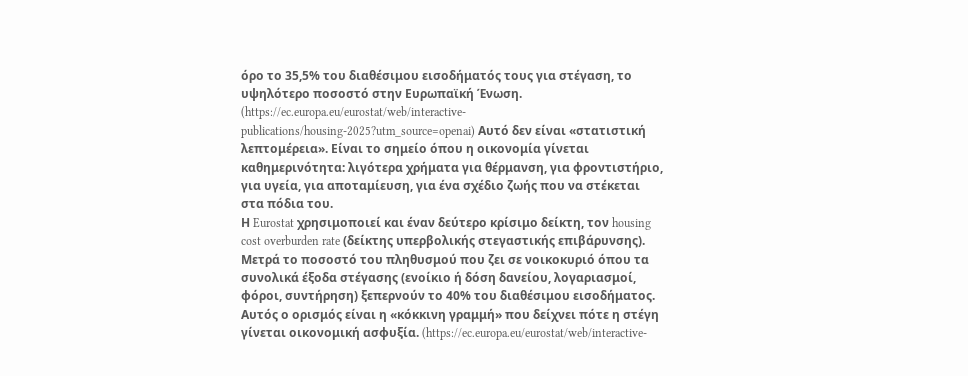όρο το 35,5% του διαθέσιμου εισοδήματός τους για στέγαση, το υψηλότερο ποσοστό στην Ευρωπαϊκή Ένωση. (https://ec.europa.eu/eurostat/web/interactive-publications/housing-2025?utm_source=openai) Αυτό δεν είναι «στατιστική λεπτομέρεια». Είναι το σημείο όπου η οικονομία γίνεται καθημερινότητα: λιγότερα χρήματα για θέρμανση, για φροντιστήριο, για υγεία, για αποταμίευση, για ένα σχέδιο ζωής που να στέκεται στα πόδια του.
Η Eurostat χρησιμοποιεί και έναν δεύτερο κρίσιμο δείκτη, τον housing cost overburden rate (δείκτης υπερβολικής στεγαστικής επιβάρυνσης). Μετρά το ποσοστό του πληθυσμού που ζει σε νοικοκυριό όπου τα συνολικά έξοδα στέγασης (ενοίκιο ή δόση δανείου, λογαριασμοί, φόροι, συντήρηση) ξεπερνούν το 40% του διαθέσιμου εισοδήματος. Αυτός ο ορισμός είναι η «κόκκινη γραμμή» που δείχνει πότε η στέγη γίνεται οικονομική ασφυξία. (https://ec.europa.eu/eurostat/web/interactive-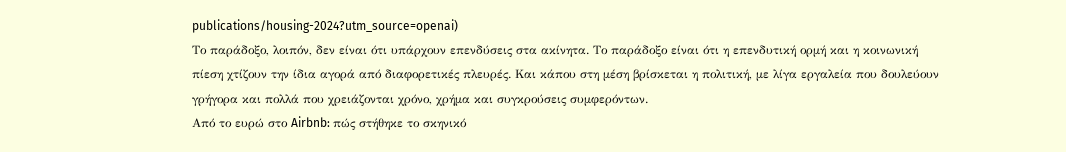publications/housing-2024?utm_source=openai)
Το παράδοξο, λοιπόν, δεν είναι ότι υπάρχουν επενδύσεις στα ακίνητα. Το παράδοξο είναι ότι η επενδυτική ορμή και η κοινωνική πίεση χτίζουν την ίδια αγορά από διαφορετικές πλευρές. Και κάπου στη μέση βρίσκεται η πολιτική, με λίγα εργαλεία που δουλεύουν γρήγορα και πολλά που χρειάζονται χρόνο, χρήμα και συγκρούσεις συμφερόντων.
Από το ευρώ στο Airbnb: πώς στήθηκε το σκηνικό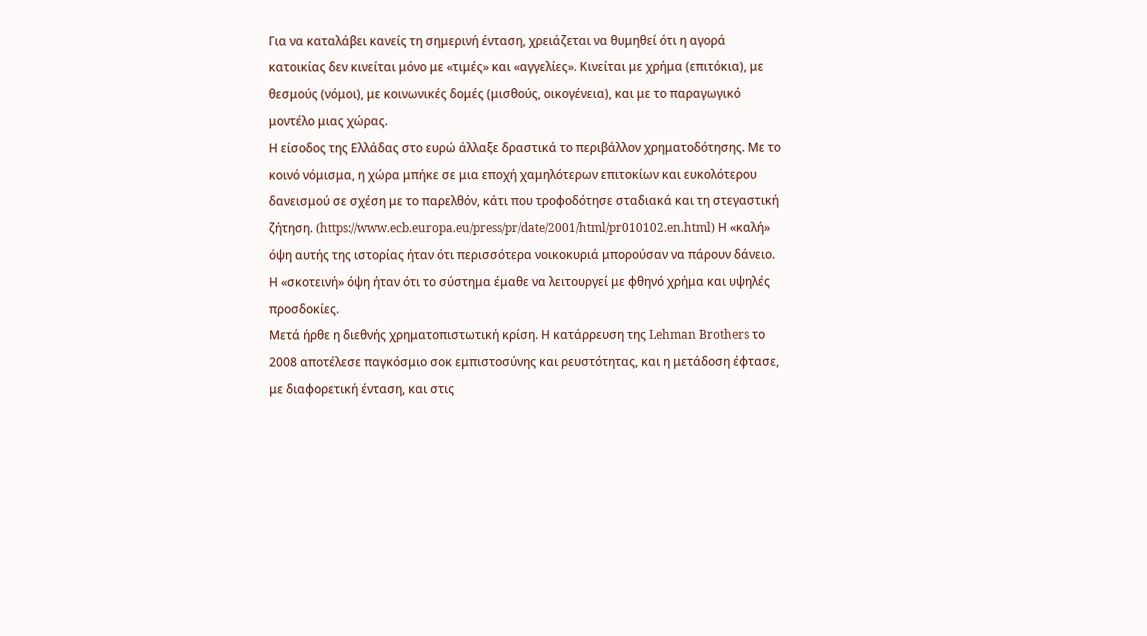Για να καταλάβει κανείς τη σημερινή ένταση, χρειάζεται να θυμηθεί ότι η αγορά κατοικίας δεν κινείται μόνο με «τιμές» και «αγγελίες». Κινείται με χρήμα (επιτόκια), με θεσμούς (νόμοι), με κοινωνικές δομές (μισθούς, οικογένεια), και με το παραγωγικό μοντέλο μιας χώρας.
Η είσοδος της Ελλάδας στο ευρώ άλλαξε δραστικά το περιβάλλον χρηματοδότησης. Με το κοινό νόμισμα, η χώρα μπήκε σε μια εποχή χαμηλότερων επιτοκίων και ευκολότερου δανεισμού σε σχέση με το παρελθόν, κάτι που τροφοδότησε σταδιακά και τη στεγαστική ζήτηση. (https://www.ecb.europa.eu/press/pr/date/2001/html/pr010102.en.html) Η «καλή» όψη αυτής της ιστορίας ήταν ότι περισσότερα νοικοκυριά μπορούσαν να πάρουν δάνειο. Η «σκοτεινή» όψη ήταν ότι το σύστημα έμαθε να λειτουργεί με φθηνό χρήμα και υψηλές προσδοκίες.
Μετά ήρθε η διεθνής χρηματοπιστωτική κρίση. Η κατάρρευση της Lehman Brothers το 2008 αποτέλεσε παγκόσμιο σοκ εμπιστοσύνης και ρευστότητας, και η μετάδοση έφτασε, με διαφορετική ένταση, και στις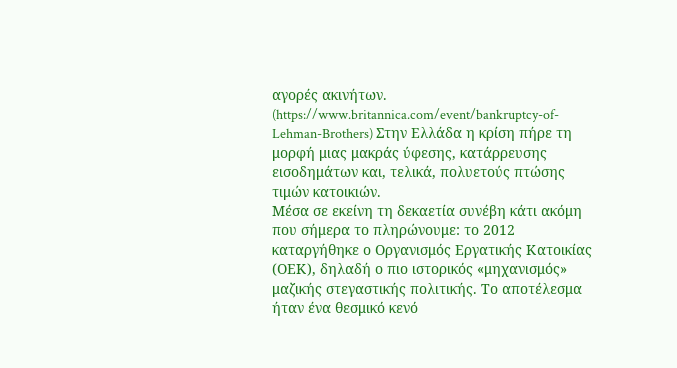αγορές ακινήτων. (https://www.britannica.com/event/bankruptcy-of-Lehman-Brothers) Στην Ελλάδα η κρίση πήρε τη μορφή μιας μακράς ύφεσης, κατάρρευσης εισοδημάτων και, τελικά, πολυετούς πτώσης τιμών κατοικιών.
Μέσα σε εκείνη τη δεκαετία συνέβη κάτι ακόμη που σήμερα το πληρώνουμε: το 2012 καταργήθηκε ο Οργανισμός Εργατικής Κατοικίας (ΟΕΚ), δηλαδή ο πιο ιστορικός «μηχανισμός» μαζικής στεγαστικής πολιτικής. Το αποτέλεσμα ήταν ένα θεσμικό κενό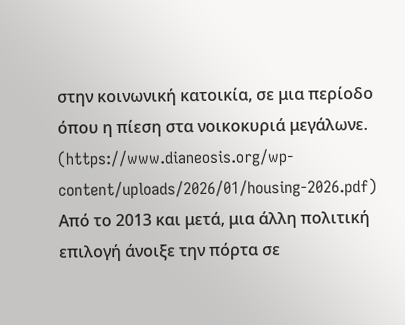στην κοινωνική κατοικία, σε μια περίοδο όπου η πίεση στα νοικοκυριά μεγάλωνε. (https://www.dianeosis.org/wp-content/uploads/2026/01/housing-2026.pdf)
Από το 2013 και μετά, μια άλλη πολιτική επιλογή άνοιξε την πόρτα σε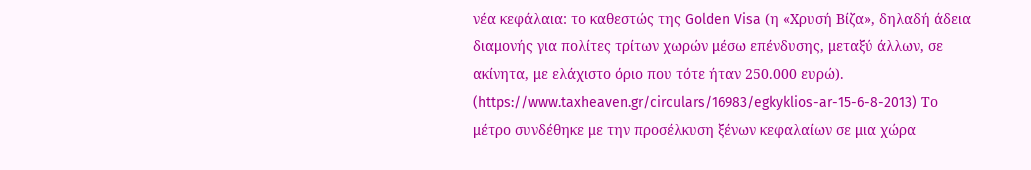νέα κεφάλαια: το καθεστώς της Golden Visa (η «Χρυσή Βίζα», δηλαδή άδεια διαμονής για πολίτες τρίτων χωρών μέσω επένδυσης, μεταξύ άλλων, σε ακίνητα, με ελάχιστο όριο που τότε ήταν 250.000 ευρώ). (https://www.taxheaven.gr/circulars/16983/egkyklios-ar-15-6-8-2013) Το μέτρο συνδέθηκε με την προσέλκυση ξένων κεφαλαίων σε μια χώρα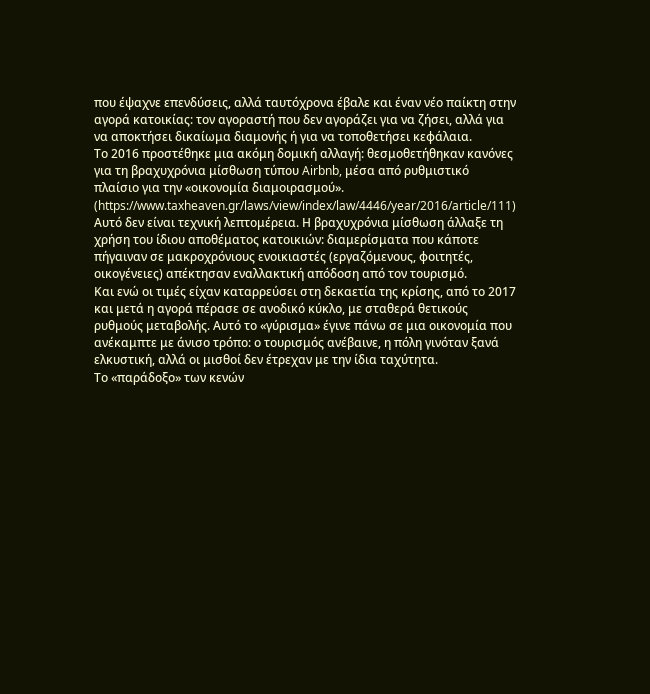που έψαχνε επενδύσεις, αλλά ταυτόχρονα έβαλε και έναν νέο παίκτη στην αγορά κατοικίας: τον αγοραστή που δεν αγοράζει για να ζήσει, αλλά για να αποκτήσει δικαίωμα διαμονής ή για να τοποθετήσει κεφάλαια.
Το 2016 προστέθηκε μια ακόμη δομική αλλαγή: θεσμοθετήθηκαν κανόνες για τη βραχυχρόνια μίσθωση τύπου Airbnb, μέσα από ρυθμιστικό πλαίσιο για την «οικονομία διαμοιρασμού». (https://www.taxheaven.gr/laws/view/index/law/4446/year/2016/article/111) Αυτό δεν είναι τεχνική λεπτομέρεια. Η βραχυχρόνια μίσθωση άλλαξε τη χρήση του ίδιου αποθέματος κατοικιών: διαμερίσματα που κάποτε πήγαιναν σε μακροχρόνιους ενοικιαστές (εργαζόμενους, φοιτητές, οικογένειες) απέκτησαν εναλλακτική απόδοση από τον τουρισμό.
Και ενώ οι τιμές είχαν καταρρεύσει στη δεκαετία της κρίσης, από το 2017 και μετά η αγορά πέρασε σε ανοδικό κύκλο, με σταθερά θετικούς ρυθμούς μεταβολής. Αυτό το «γύρισμα» έγινε πάνω σε μια οικονομία που ανέκαμπτε με άνισο τρόπο: ο τουρισμός ανέβαινε, η πόλη γινόταν ξανά ελκυστική, αλλά οι μισθοί δεν έτρεχαν με την ίδια ταχύτητα.
Το «παράδοξο» των κενών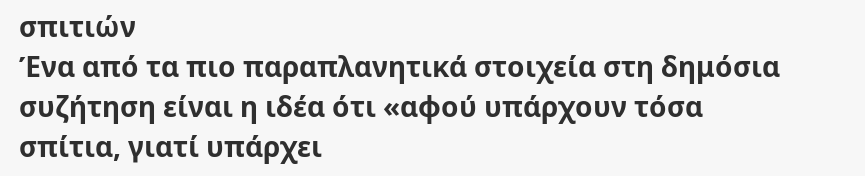σπιτιών
Ένα από τα πιο παραπλανητικά στοιχεία στη δημόσια συζήτηση είναι η ιδέα ότι «αφού υπάρχουν τόσα σπίτια, γιατί υπάρχει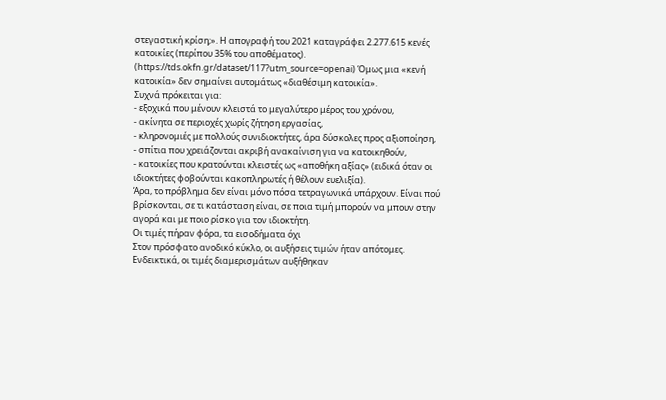στεγαστική κρίση;». Η απογραφή του 2021 καταγράφει 2.277.615 κενές κατοικίες (περίπου 35% του αποθέματος). (https://tds.okfn.gr/dataset/117?utm_source=openai) Όμως μια «κενή κατοικία» δεν σημαίνει αυτομάτως «διαθέσιμη κατοικία».
Συχνά πρόκειται για:
- εξοχικά που μένουν κλειστά το μεγαλύτερο μέρος του χρόνου,
- ακίνητα σε περιοχές χωρίς ζήτηση εργασίας,
- κληρονομιές με πολλούς συνιδιοκτήτες, άρα δύσκολες προς αξιοποίηση,
- σπίτια που χρειάζονται ακριβή ανακαίνιση για να κατοικηθούν,
- κατοικίες που κρατούνται κλειστές ως «αποθήκη αξίας» (ειδικά όταν οι ιδιοκτήτες φοβούνται κακοπληρωτές ή θέλουν ευελιξία).
Άρα, το πρόβλημα δεν είναι μόνο πόσα τετραγωνικά υπάρχουν. Είναι πού βρίσκονται, σε τι κατάσταση είναι, σε ποια τιμή μπορούν να μπουν στην αγορά και με ποιο ρίσκο για τον ιδιοκτήτη.
Οι τιμές πήραν φόρα, τα εισοδήματα όχι
Στον πρόσφατο ανοδικό κύκλο, οι αυξήσεις τιμών ήταν απότομες. Ενδεικτικά, οι τιμές διαμερισμάτων αυξήθηκαν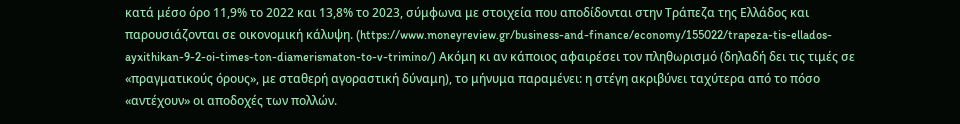κατά μέσο όρο 11,9% το 2022 και 13,8% το 2023, σύμφωνα με στοιχεία που αποδίδονται στην Τράπεζα της Ελλάδος και παρουσιάζονται σε οικονομική κάλυψη. (https://www.moneyreview.gr/business-and-finance/economy/155022/trapeza-tis-ellados-ayxithikan-9-2-oi-times-ton-diamerismaton-to-v-trimino/) Ακόμη κι αν κάποιος αφαιρέσει τον πληθωρισμό (δηλαδή δει τις τιμές σε «πραγματικούς όρους», με σταθερή αγοραστική δύναμη), το μήνυμα παραμένει: η στέγη ακριβύνει ταχύτερα από το πόσο «αντέχουν» οι αποδοχές των πολλών.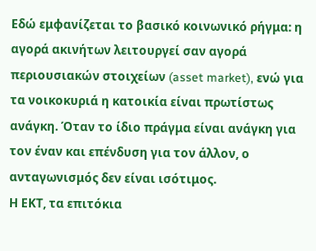Εδώ εμφανίζεται το βασικό κοινωνικό ρήγμα: η αγορά ακινήτων λειτουργεί σαν αγορά περιουσιακών στοιχείων (asset market), ενώ για τα νοικοκυριά η κατοικία είναι πρωτίστως ανάγκη. Όταν το ίδιο πράγμα είναι ανάγκη για τον έναν και επένδυση για τον άλλον, ο ανταγωνισμός δεν είναι ισότιμος.
Η ΕΚΤ, τα επιτόκια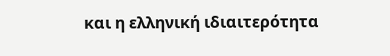και η ελληνική ιδιαιτερότητα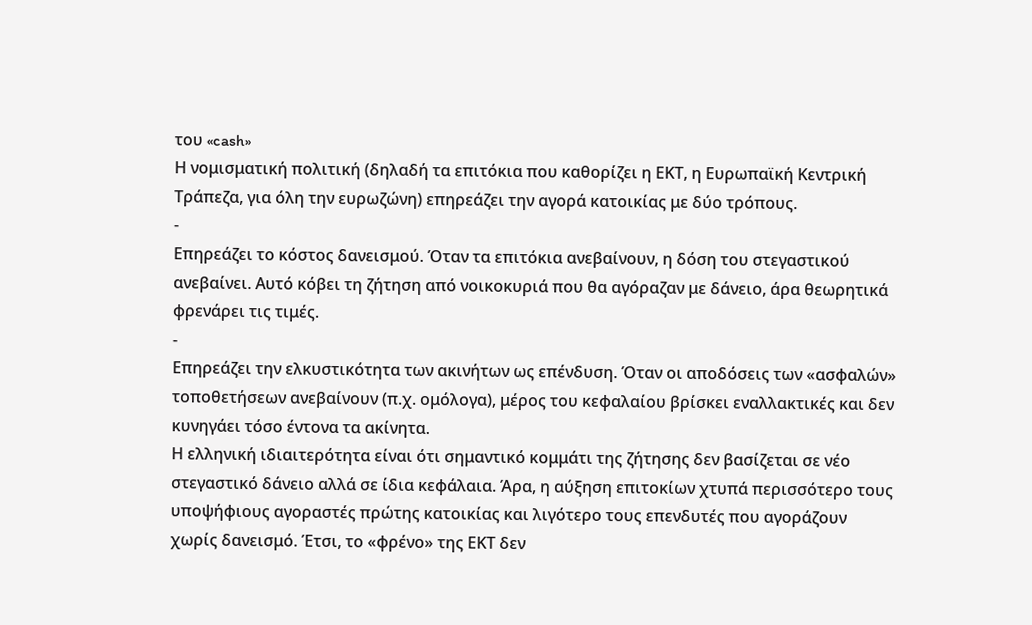του «cash»
Η νομισματική πολιτική (δηλαδή τα επιτόκια που καθορίζει η ΕΚΤ, η Ευρωπαϊκή Κεντρική Τράπεζα, για όλη την ευρωζώνη) επηρεάζει την αγορά κατοικίας με δύο τρόπους.
-
Επηρεάζει το κόστος δανεισμού. Όταν τα επιτόκια ανεβαίνουν, η δόση του στεγαστικού ανεβαίνει. Αυτό κόβει τη ζήτηση από νοικοκυριά που θα αγόραζαν με δάνειο, άρα θεωρητικά φρενάρει τις τιμές.
-
Επηρεάζει την ελκυστικότητα των ακινήτων ως επένδυση. Όταν οι αποδόσεις των «ασφαλών» τοποθετήσεων ανεβαίνουν (π.χ. ομόλογα), μέρος του κεφαλαίου βρίσκει εναλλακτικές και δεν κυνηγάει τόσο έντονα τα ακίνητα.
Η ελληνική ιδιαιτερότητα είναι ότι σημαντικό κομμάτι της ζήτησης δεν βασίζεται σε νέο στεγαστικό δάνειο αλλά σε ίδια κεφάλαια. Άρα, η αύξηση επιτοκίων χτυπά περισσότερο τους υποψήφιους αγοραστές πρώτης κατοικίας και λιγότερο τους επενδυτές που αγοράζουν χωρίς δανεισμό. Έτσι, το «φρένο» της ΕΚΤ δεν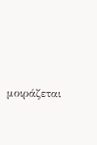μοιράζεται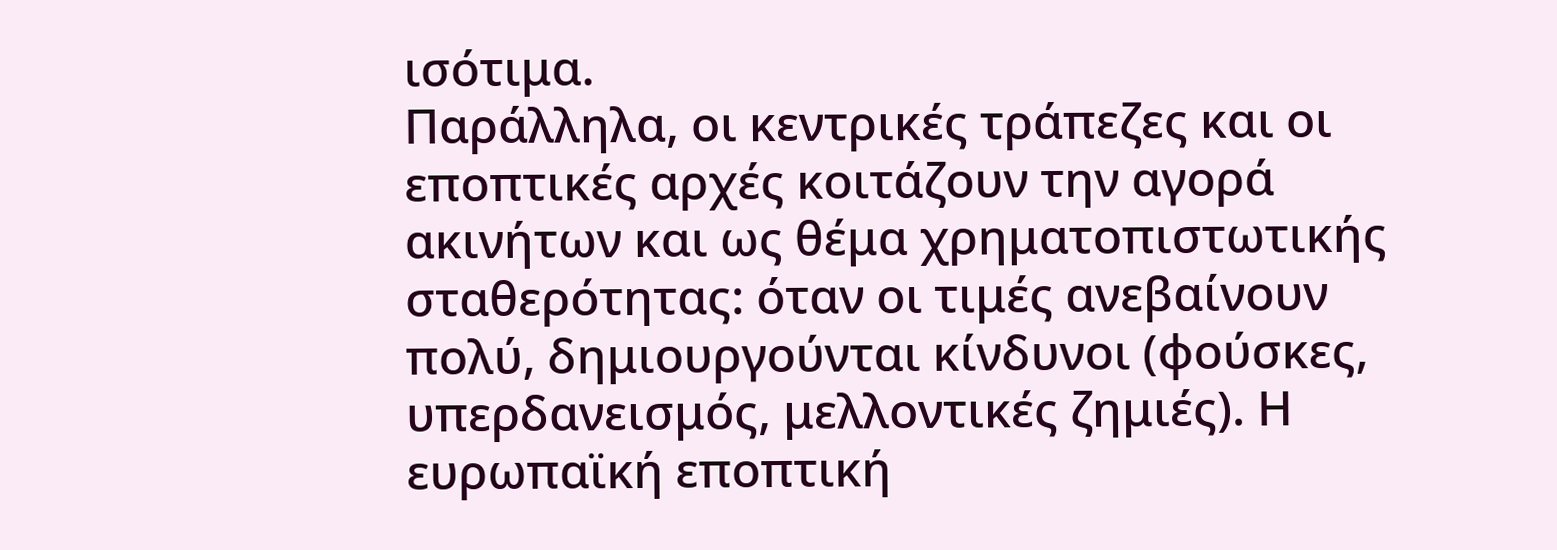ισότιμα.
Παράλληλα, οι κεντρικές τράπεζες και οι εποπτικές αρχές κοιτάζουν την αγορά ακινήτων και ως θέμα χρηματοπιστωτικής σταθερότητας: όταν οι τιμές ανεβαίνουν πολύ, δημιουργούνται κίνδυνοι (φούσκες, υπερδανεισμός, μελλοντικές ζημιές). Η ευρωπαϊκή εποπτική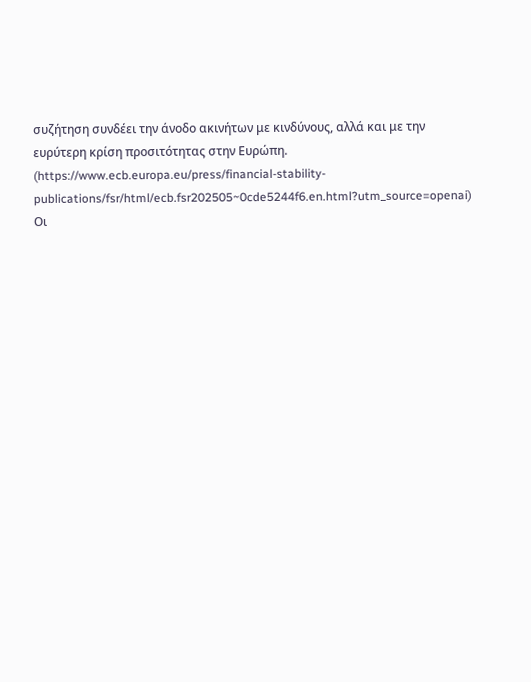συζήτηση συνδέει την άνοδο ακινήτων με κινδύνους, αλλά και με την ευρύτερη κρίση προσιτότητας στην Ευρώπη. (https://www.ecb.europa.eu/press/financial-stability-publications/fsr/html/ecb.fsr202505~0cde5244f6.en.html?utm_source=openai)
Οι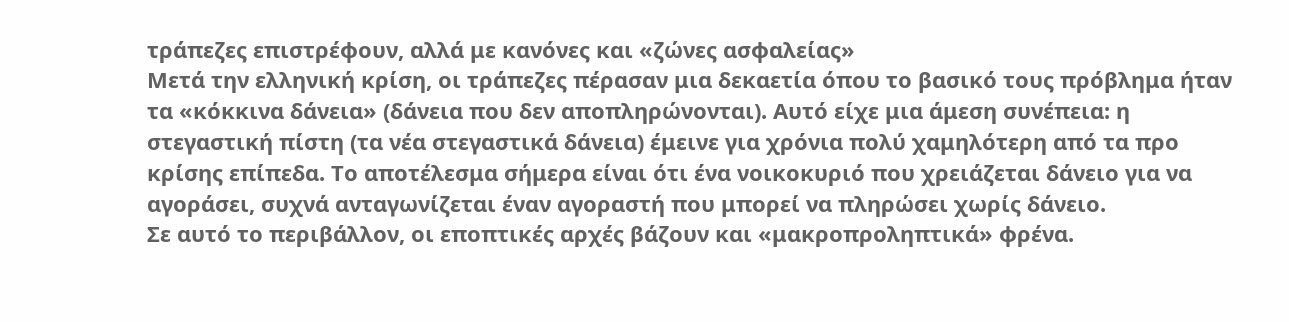τράπεζες επιστρέφουν, αλλά με κανόνες και «ζώνες ασφαλείας»
Μετά την ελληνική κρίση, οι τράπεζες πέρασαν μια δεκαετία όπου το βασικό τους πρόβλημα ήταν τα «κόκκινα δάνεια» (δάνεια που δεν αποπληρώνονται). Αυτό είχε μια άμεση συνέπεια: η στεγαστική πίστη (τα νέα στεγαστικά δάνεια) έμεινε για χρόνια πολύ χαμηλότερη από τα προ κρίσης επίπεδα. Το αποτέλεσμα σήμερα είναι ότι ένα νοικοκυριό που χρειάζεται δάνειο για να αγοράσει, συχνά ανταγωνίζεται έναν αγοραστή που μπορεί να πληρώσει χωρίς δάνειο.
Σε αυτό το περιβάλλον, οι εποπτικές αρχές βάζουν και «μακροπροληπτικά» φρένα.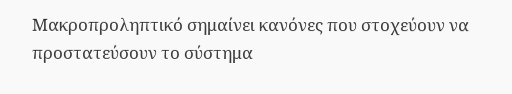Μακροπροληπτικό σημαίνει κανόνες που στοχεύουν να προστατεύσουν το σύστημα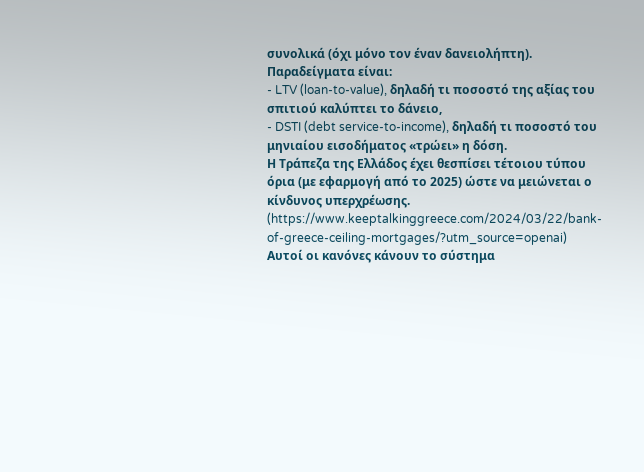συνολικά (όχι μόνο τον έναν δανειολήπτη). Παραδείγματα είναι:
- LTV (loan-to-value), δηλαδή τι ποσοστό της αξίας του σπιτιού καλύπτει το δάνειο,
- DSTI (debt service-to-income), δηλαδή τι ποσοστό του μηνιαίου εισοδήματος «τρώει» η δόση.
Η Τράπεζα της Ελλάδος έχει θεσπίσει τέτοιου τύπου όρια (με εφαρμογή από το 2025) ώστε να μειώνεται ο κίνδυνος υπερχρέωσης. (https://www.keeptalkinggreece.com/2024/03/22/bank-of-greece-ceiling-mortgages/?utm_source=openai) Αυτοί οι κανόνες κάνουν το σύστημα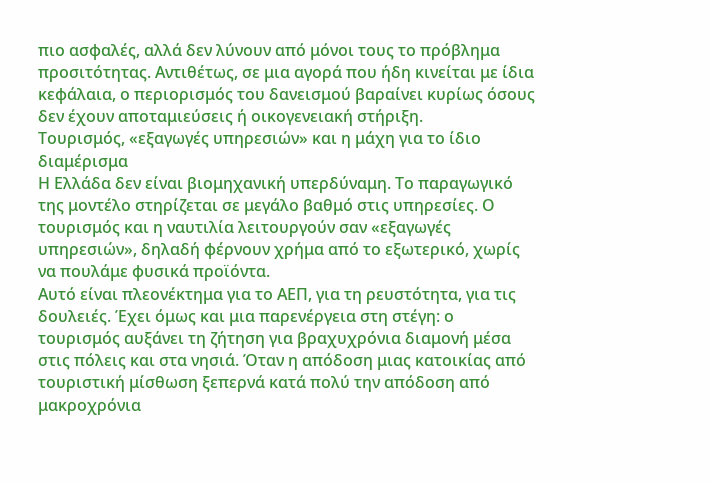πιο ασφαλές, αλλά δεν λύνουν από μόνοι τους το πρόβλημα προσιτότητας. Αντιθέτως, σε μια αγορά που ήδη κινείται με ίδια κεφάλαια, ο περιορισμός του δανεισμού βαραίνει κυρίως όσους δεν έχουν αποταμιεύσεις ή οικογενειακή στήριξη.
Τουρισμός, «εξαγωγές υπηρεσιών» και η μάχη για το ίδιο διαμέρισμα
Η Ελλάδα δεν είναι βιομηχανική υπερδύναμη. Το παραγωγικό της μοντέλο στηρίζεται σε μεγάλο βαθμό στις υπηρεσίες. Ο τουρισμός και η ναυτιλία λειτουργούν σαν «εξαγωγές υπηρεσιών», δηλαδή φέρνουν χρήμα από το εξωτερικό, χωρίς να πουλάμε φυσικά προϊόντα.
Αυτό είναι πλεονέκτημα για το ΑΕΠ, για τη ρευστότητα, για τις δουλειές. Έχει όμως και μια παρενέργεια στη στέγη: ο τουρισμός αυξάνει τη ζήτηση για βραχυχρόνια διαμονή μέσα στις πόλεις και στα νησιά. Όταν η απόδοση μιας κατοικίας από τουριστική μίσθωση ξεπερνά κατά πολύ την απόδοση από μακροχρόνια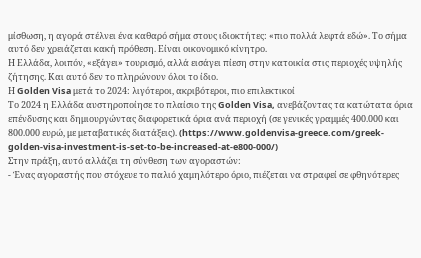μίσθωση, η αγορά στέλνει ένα καθαρό σήμα στους ιδιοκτήτες: «πιο πολλά λεφτά εδώ». Το σήμα αυτό δεν χρειάζεται κακή πρόθεση. Είναι οικονομικό κίνητρο.
Η Ελλάδα, λοιπόν, «εξάγει» τουρισμό, αλλά εισάγει πίεση στην κατοικία στις περιοχές υψηλής ζήτησης. Και αυτό δεν το πληρώνουν όλοι το ίδιο.
Η Golden Visa μετά το 2024: λιγότεροι, ακριβότεροι, πιο επιλεκτικοί
Το 2024 η Ελλάδα αυστηροποίησε το πλαίσιο της Golden Visa, ανεβάζοντας τα κατώτατα όρια επένδυσης και δημιουργώντας διαφορετικά όρια ανά περιοχή (σε γενικές γραμμές 400.000 και 800.000 ευρώ, με μεταβατικές διατάξεις). (https://www.goldenvisa-greece.com/greek-golden-visa-investment-is-set-to-be-increased-at-e800-000/)
Στην πράξη, αυτό αλλάζει τη σύνθεση των αγοραστών:
- Ένας αγοραστής που στόχευε το παλιό χαμηλότερο όριο, πιέζεται να στραφεί σε φθηνότερες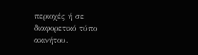περιοχές ή σε διαφορετικό τύπο ακινήτου.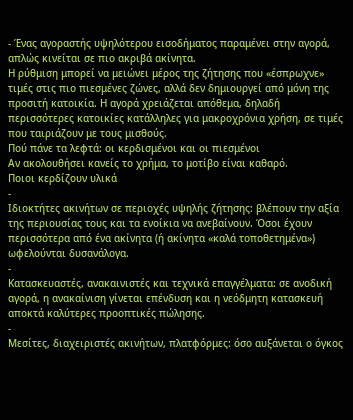- Ένας αγοραστής υψηλότερου εισοδήματος παραμένει στην αγορά, απλώς κινείται σε πιο ακριβά ακίνητα.
Η ρύθμιση μπορεί να μειώνει μέρος της ζήτησης που «έσπρωχνε» τιμές στις πιο πιεσμένες ζώνες, αλλά δεν δημιουργεί από μόνη της προσιτή κατοικία. Η αγορά χρειάζεται απόθεμα, δηλαδή περισσότερες κατοικίες κατάλληλες για μακροχρόνια χρήση, σε τιμές που ταιριάζουν με τους μισθούς.
Πού πάνε τα λεφτά: οι κερδισμένοι και οι πιεσμένοι
Αν ακολουθήσει κανείς το χρήμα, το μοτίβο είναι καθαρό.
Ποιοι κερδίζουν υλικά
-
Ιδιοκτήτες ακινήτων σε περιοχές υψηλής ζήτησης: βλέπουν την αξία της περιουσίας τους και τα ενοίκια να ανεβαίνουν. Όσοι έχουν περισσότερα από ένα ακίνητα (ή ακίνητα «καλά τοποθετημένα») ωφελούνται δυσανάλογα.
-
Κατασκευαστές, ανακαινιστές και τεχνικά επαγγέλματα: σε ανοδική αγορά, η ανακαίνιση γίνεται επένδυση και η νεόδμητη κατασκευή αποκτά καλύτερες προοπτικές πώλησης.
-
Μεσίτες, διαχειριστές ακινήτων, πλατφόρμες: όσο αυξάνεται ο όγκος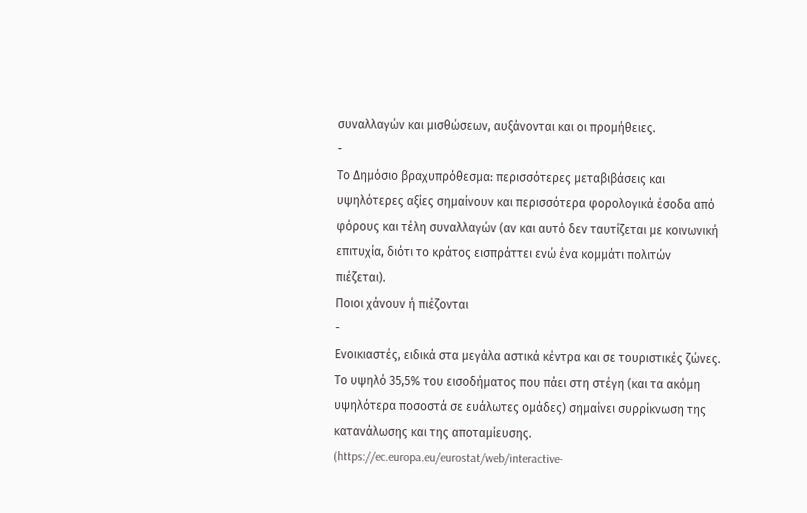συναλλαγών και μισθώσεων, αυξάνονται και οι προμήθειες.
-
Το Δημόσιο βραχυπρόθεσμα: περισσότερες μεταβιβάσεις και υψηλότερες αξίες σημαίνουν και περισσότερα φορολογικά έσοδα από φόρους και τέλη συναλλαγών (αν και αυτό δεν ταυτίζεται με κοινωνική επιτυχία, διότι το κράτος εισπράττει ενώ ένα κομμάτι πολιτών πιέζεται).
Ποιοι χάνουν ή πιέζονται
-
Ενοικιαστές, ειδικά στα μεγάλα αστικά κέντρα και σε τουριστικές ζώνες. Το υψηλό 35,5% του εισοδήματος που πάει στη στέγη (και τα ακόμη υψηλότερα ποσοστά σε ευάλωτες ομάδες) σημαίνει συρρίκνωση της κατανάλωσης και της αποταμίευσης. (https://ec.europa.eu/eurostat/web/interactive-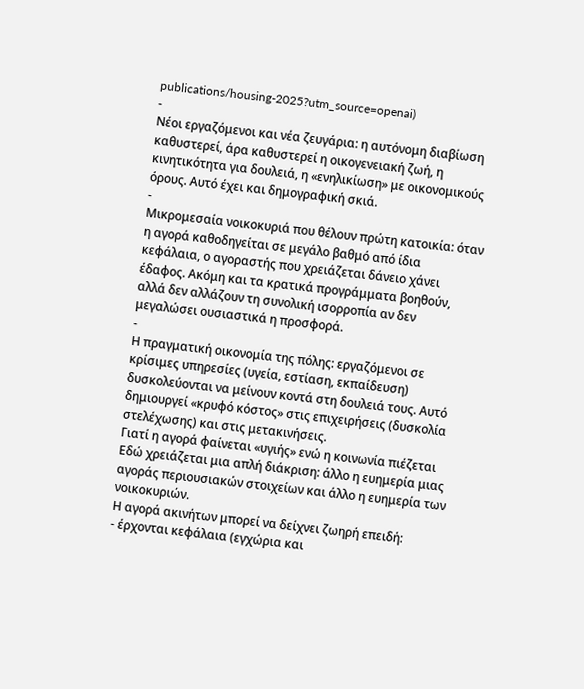publications/housing-2025?utm_source=openai)
-
Νέοι εργαζόμενοι και νέα ζευγάρια: η αυτόνομη διαβίωση καθυστερεί, άρα καθυστερεί η οικογενειακή ζωή, η κινητικότητα για δουλειά, η «ενηλικίωση» με οικονομικούς όρους. Αυτό έχει και δημογραφική σκιά.
-
Μικρομεσαία νοικοκυριά που θέλουν πρώτη κατοικία: όταν η αγορά καθοδηγείται σε μεγάλο βαθμό από ίδια κεφάλαια, ο αγοραστής που χρειάζεται δάνειο χάνει έδαφος. Ακόμη και τα κρατικά προγράμματα βοηθούν, αλλά δεν αλλάζουν τη συνολική ισορροπία αν δεν μεγαλώσει ουσιαστικά η προσφορά.
-
Η πραγματική οικονομία της πόλης: εργαζόμενοι σε κρίσιμες υπηρεσίες (υγεία, εστίαση, εκπαίδευση) δυσκολεύονται να μείνουν κοντά στη δουλειά τους. Αυτό δημιουργεί «κρυφό κόστος» στις επιχειρήσεις (δυσκολία στελέχωσης) και στις μετακινήσεις.
Γιατί η αγορά φαίνεται «υγιής» ενώ η κοινωνία πιέζεται
Εδώ χρειάζεται μια απλή διάκριση: άλλο η ευημερία μιας αγοράς περιουσιακών στοιχείων και άλλο η ευημερία των νοικοκυριών.
Η αγορά ακινήτων μπορεί να δείχνει ζωηρή επειδή:
- έρχονται κεφάλαια (εγχώρια και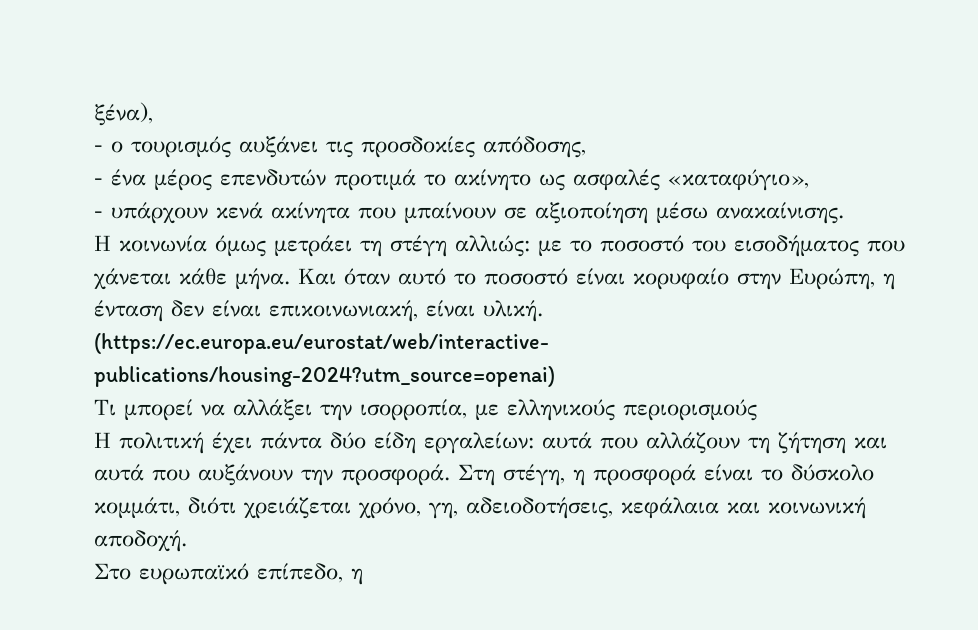ξένα),
- ο τουρισμός αυξάνει τις προσδοκίες απόδοσης,
- ένα μέρος επενδυτών προτιμά το ακίνητο ως ασφαλές «καταφύγιο»,
- υπάρχουν κενά ακίνητα που μπαίνουν σε αξιοποίηση μέσω ανακαίνισης.
Η κοινωνία όμως μετράει τη στέγη αλλιώς: με το ποσοστό του εισοδήματος που χάνεται κάθε μήνα. Και όταν αυτό το ποσοστό είναι κορυφαίο στην Ευρώπη, η ένταση δεν είναι επικοινωνιακή, είναι υλική. (https://ec.europa.eu/eurostat/web/interactive-publications/housing-2024?utm_source=openai)
Τι μπορεί να αλλάξει την ισορροπία, με ελληνικούς περιορισμούς
Η πολιτική έχει πάντα δύο είδη εργαλείων: αυτά που αλλάζουν τη ζήτηση και αυτά που αυξάνουν την προσφορά. Στη στέγη, η προσφορά είναι το δύσκολο κομμάτι, διότι χρειάζεται χρόνο, γη, αδειοδοτήσεις, κεφάλαια και κοινωνική αποδοχή.
Στο ευρωπαϊκό επίπεδο, η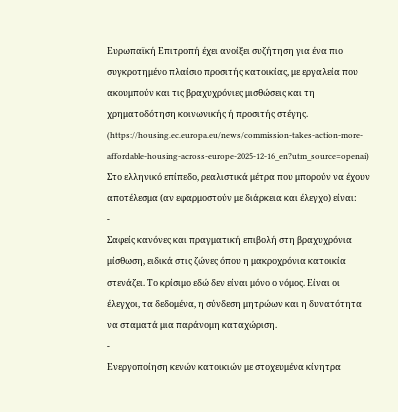Ευρωπαϊκή Επιτροπή έχει ανοίξει συζήτηση για ένα πιο συγκροτημένο πλαίσιο προσιτής κατοικίας, με εργαλεία που ακουμπούν και τις βραχυχρόνιες μισθώσεις και τη χρηματοδότηση κοινωνικής ή προσιτής στέγης. (https://housing.ec.europa.eu/news/commission-takes-action-more-affordable-housing-across-europe-2025-12-16_en?utm_source=openai)
Στο ελληνικό επίπεδο, ρεαλιστικά μέτρα που μπορούν να έχουν αποτέλεσμα (αν εφαρμοστούν με διάρκεια και έλεγχο) είναι:
-
Σαφείς κανόνες και πραγματική επιβολή στη βραχυχρόνια μίσθωση, ειδικά στις ζώνες όπου η μακροχρόνια κατοικία στενάζει. Το κρίσιμο εδώ δεν είναι μόνο ο νόμος. Είναι οι έλεγχοι, τα δεδομένα, η σύνδεση μητρώων και η δυνατότητα να σταματά μια παράνομη καταχώριση.
-
Ενεργοποίηση κενών κατοικιών με στοχευμένα κίνητρα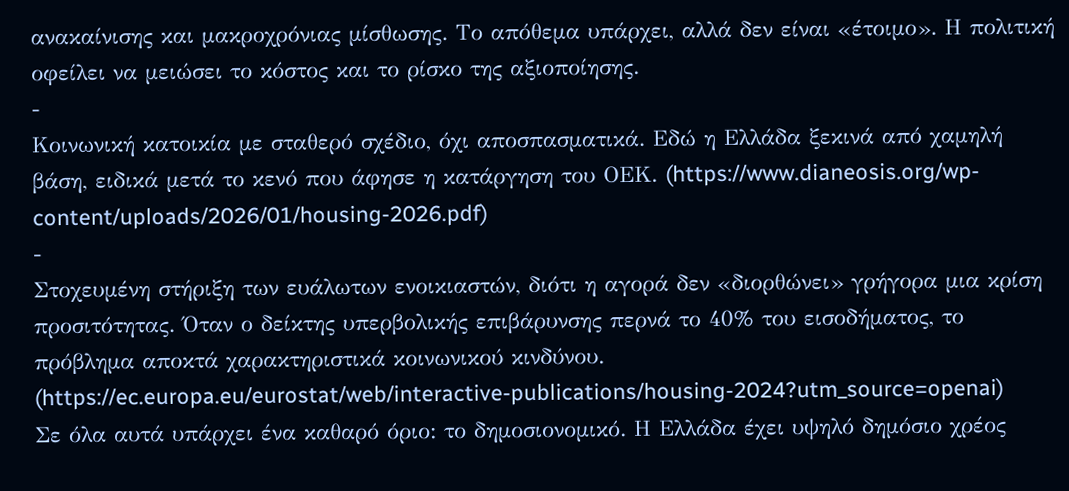ανακαίνισης και μακροχρόνιας μίσθωσης. Το απόθεμα υπάρχει, αλλά δεν είναι «έτοιμο». Η πολιτική οφείλει να μειώσει το κόστος και το ρίσκο της αξιοποίησης.
-
Κοινωνική κατοικία με σταθερό σχέδιο, όχι αποσπασματικά. Εδώ η Ελλάδα ξεκινά από χαμηλή βάση, ειδικά μετά το κενό που άφησε η κατάργηση του ΟΕΚ. (https://www.dianeosis.org/wp-content/uploads/2026/01/housing-2026.pdf)
-
Στοχευμένη στήριξη των ευάλωτων ενοικιαστών, διότι η αγορά δεν «διορθώνει» γρήγορα μια κρίση προσιτότητας. Όταν ο δείκτης υπερβολικής επιβάρυνσης περνά το 40% του εισοδήματος, το πρόβλημα αποκτά χαρακτηριστικά κοινωνικού κινδύνου. (https://ec.europa.eu/eurostat/web/interactive-publications/housing-2024?utm_source=openai)
Σε όλα αυτά υπάρχει ένα καθαρό όριο: το δημοσιονομικό. Η Ελλάδα έχει υψηλό δημόσιο χρέος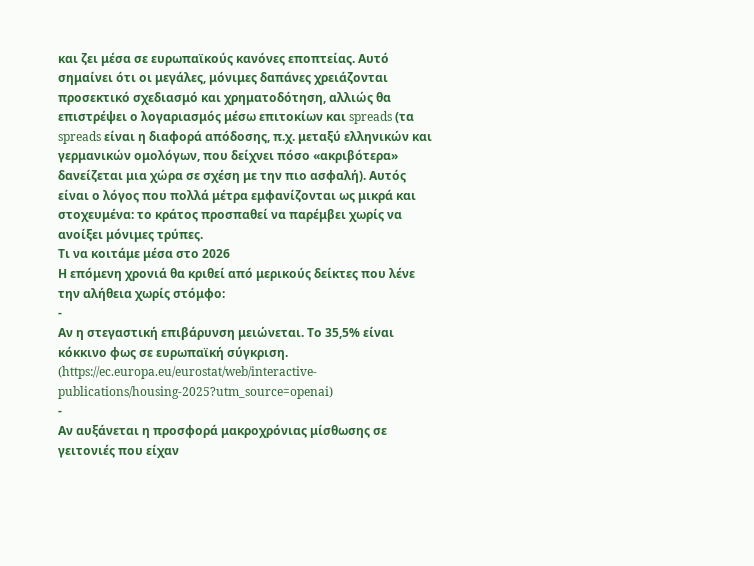και ζει μέσα σε ευρωπαϊκούς κανόνες εποπτείας. Αυτό σημαίνει ότι οι μεγάλες, μόνιμες δαπάνες χρειάζονται προσεκτικό σχεδιασμό και χρηματοδότηση, αλλιώς θα επιστρέψει ο λογαριασμός μέσω επιτοκίων και spreads (τα spreads είναι η διαφορά απόδοσης, π.χ. μεταξύ ελληνικών και γερμανικών ομολόγων, που δείχνει πόσο «ακριβότερα» δανείζεται μια χώρα σε σχέση με την πιο ασφαλή). Αυτός είναι ο λόγος που πολλά μέτρα εμφανίζονται ως μικρά και στοχευμένα: το κράτος προσπαθεί να παρέμβει χωρίς να ανοίξει μόνιμες τρύπες.
Τι να κοιτάμε μέσα στο 2026
Η επόμενη χρονιά θα κριθεί από μερικούς δείκτες που λένε την αλήθεια χωρίς στόμφο:
-
Αν η στεγαστική επιβάρυνση μειώνεται. Το 35,5% είναι κόκκινο φως σε ευρωπαϊκή σύγκριση. (https://ec.europa.eu/eurostat/web/interactive-publications/housing-2025?utm_source=openai)
-
Αν αυξάνεται η προσφορά μακροχρόνιας μίσθωσης σε γειτονιές που είχαν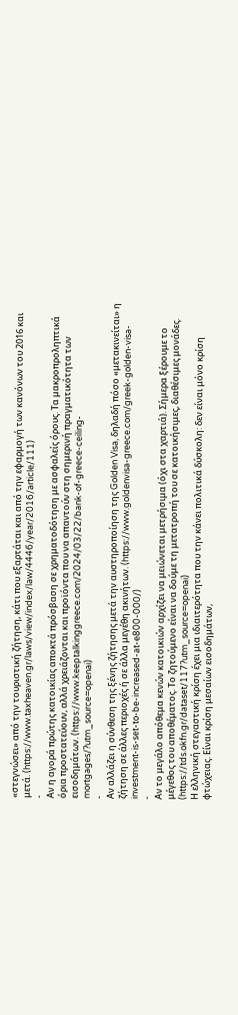«στεγνώσει» από την τουριστική ζήτηση, κάτι που εξαρτάται και από την εφαρμογή των κανόνων του 2016 και μετά. (https://www.taxheaven.gr/laws/view/index/law/4446/year/2016/article/111)
-
Αν η αγορά πρώτης κατοικίας αποκτά πρόσβαση σε χρηματοδότηση με ασφαλείς όρους. Τα μακροπροληπτικά όρια προστατεύουν, αλλά χρειάζονται και προϊόντα που να απαντούν στη σημερινή πραγματικότητα των εισοδημάτων. (https://www.keeptalkinggreece.com/2024/03/22/bank-of-greece-ceiling-mortgages/?utm_source=openai)
-
Αν αλλάζει η σύνθεση της ξένης ζήτησης μετά την αυστηροποίηση της Golden Visa, δηλαδή πόσο «μετακινείται» η ζήτηση σε άλλες περιοχές ή σε άλλα μεγέθη ακινήτων. (https://www.goldenvisa-greece.com/greek-golden-visa-investment-is-set-to-be-increased-at-e800-000/)
-
Αν το μεγάλο απόθεμα κενών κατοικιών αρχίζει να μειώνεται μετρήσιμα (όχι στα χαρτιά). Σήμερα ξέρουμε το μέγεθος του αποθέματος. Το ζητούμενο είναι να δούμε τη μετατροπή του σε κατοικήσιμες, διαθέσιμες μονάδες. (https://tds.okfn.gr/dataset/117?utm_source=openai)
Η ελληνική στεγαστική κρίση έχει μια ιδιαιτερότητα που την κάνει πολιτικά δύσκολη: δεν είναι μόνο κρίση φτώχειας. Είναι κρίση μεσαίων εισοδημάτων,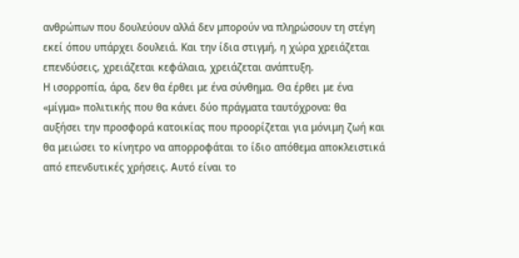ανθρώπων που δουλεύουν αλλά δεν μπορούν να πληρώσουν τη στέγη εκεί όπου υπάρχει δουλειά. Και την ίδια στιγμή, η χώρα χρειάζεται επενδύσεις, χρειάζεται κεφάλαια, χρειάζεται ανάπτυξη.
Η ισορροπία, άρα, δεν θα έρθει με ένα σύνθημα. Θα έρθει με ένα «μίγμα» πολιτικής που θα κάνει δύο πράγματα ταυτόχρονα: θα αυξήσει την προσφορά κατοικίας που προορίζεται για μόνιμη ζωή και θα μειώσει το κίνητρο να απορροφάται το ίδιο απόθεμα αποκλειστικά από επενδυτικές χρήσεις. Αυτό είναι το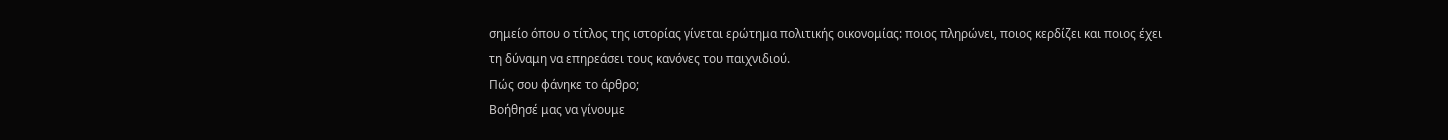σημείο όπου ο τίτλος της ιστορίας γίνεται ερώτημα πολιτικής οικονομίας: ποιος πληρώνει, ποιος κερδίζει και ποιος έχει τη δύναμη να επηρεάσει τους κανόνες του παιχνιδιού.
Πώς σου φάνηκε το άρθρο;
Βοήθησέ μας να γίνουμε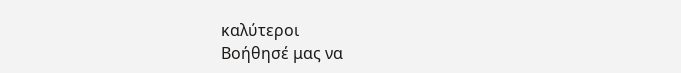καλύτεροι
Βοήθησέ μας να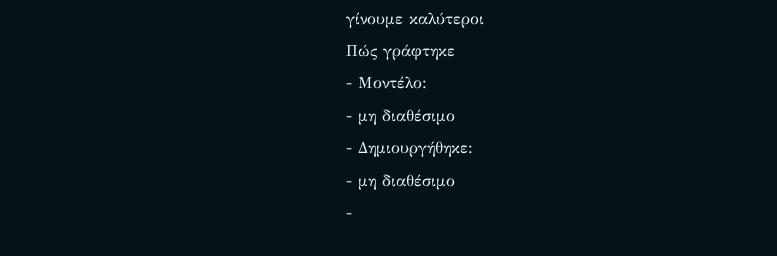γίνουμε καλύτεροι
Πώς γράφτηκε
- Μοντέλο:
- μη διαθέσιμο
- Δημιουργήθηκε:
- μη διαθέσιμο
-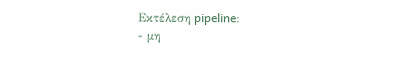Εκτέλεση pipeline:
- μη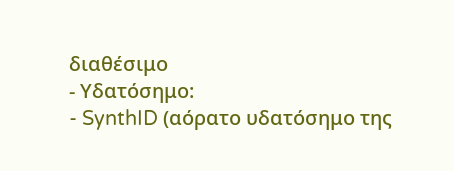διαθέσιμο
- Υδατόσημο:
- SynthID (αόρατο υδατόσημο της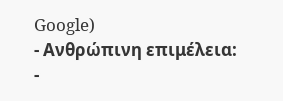Google)
- Ανθρώπινη επιμέλεια:
-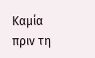Καμία πριν τη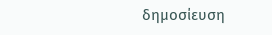δημοσίευση